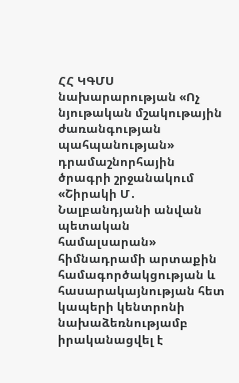ՀՀ ԿԳՄՍ նախարարության «Ոչ նյութական մշակութային ժառանգության պահպանության» դրամաշնորհային ծրագրի շրջանակում «Շիրակի Մ․ Նալբանդյանի անվան պետական համալսարան» հիմնադրամի արտաքին համագործակցության և հասարակայնության հետ կապերի կենտրոնի նախաձեռնությամբ իրականացվել է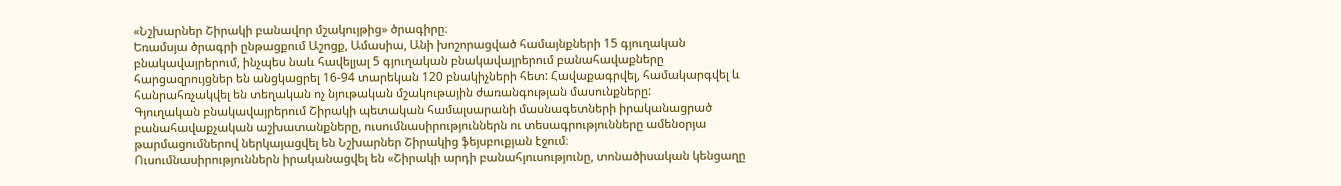«Նշխարներ Շիրակի բանավոր մշակույթից» ծրագիրը։
Եռամսյա ծրագրի ընթացքում Աշոցք, Ամասիա, Անի խոշորացված համայնքների 15 գյուղական բնակավայրերում, ինչպես նաև հավելյալ 5 գյուղական բնակավայրերում բանահավաքները հարցազրույցներ են անցկացրել 16-94 տարեկան 120 բնակիչների հետ: Հավաքագրվել, համակարգվել և հանրահռչակվել են տեղական ոչ նյութական մշակութային ժառանգության մասունքները:
Գյուղական բնակավայրերում Շիրակի պետական համալսարանի մասնագետների իրականացրած բանահավաքչական աշխատանքները, ուսումնասիրություններն ու տեսագրությունները ամենօրյա թարմացումներով ներկայացվել են Նշխարներ Շիրակից ֆեյսբուքյան էջում։
Ուսումնասիրություններն իրականացվել են «Շիրակի արդի բանահյուսությունը, տոնածիսական կենցաղը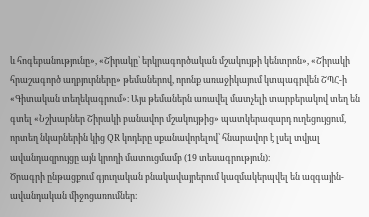և հոգեբանությունը», «Շիրակը՝ երկրագործական մշակույթի կենտրոն», «Շիրակի հրաշագործ աղբյուրները» թեմաներով, որոնք առաջիկայում կտպագրվեն ՇՊՀ-ի «Գիտական տեղեկագրում»։ Այս թեմաներն առավել մատչելի տարբերակով տեղ են գտել «Նշխարներ Շիրակի բանավոր մշակույթից» պատկերազարդ ուղեցույցում, որտեղ նկարներին կից QR կոդերը սքանավորելով՝ հնարավոր է լսել տվյալ ավանդազրույցը այն կրողի մատուցմամբ (19 տեսագրություն)։
Ծրագրի ընթացքում գյուղական բնակավայրերում կազմակերպվել են ազգային-ավանդական միջոցառումներ։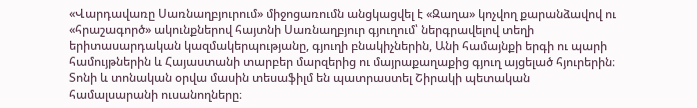«Վարդավառը Սառնաղբյուրում» միջոցառումն անցկացվել է «Զաղա» կոչվող քարանձավով ու «հրաշագործ» ակունքներով հայտնի Սառնաղբյուր գյուղում՝ ներգրավելով տեղի երիտասարդական կազմակերպությանը, գյուղի բնակիչներին, Անի համայնքի երգի ու պարի համույթներին և Հայաստանի տարբեր մարզերից ու մայրաքաղաքից գյուղ այցելած հյուրերին։ Տոնի և տոնական օրվա մասին տեսաֆիլմ են պատրաստել Շիրակի պետական համալսարանի ուսանողները։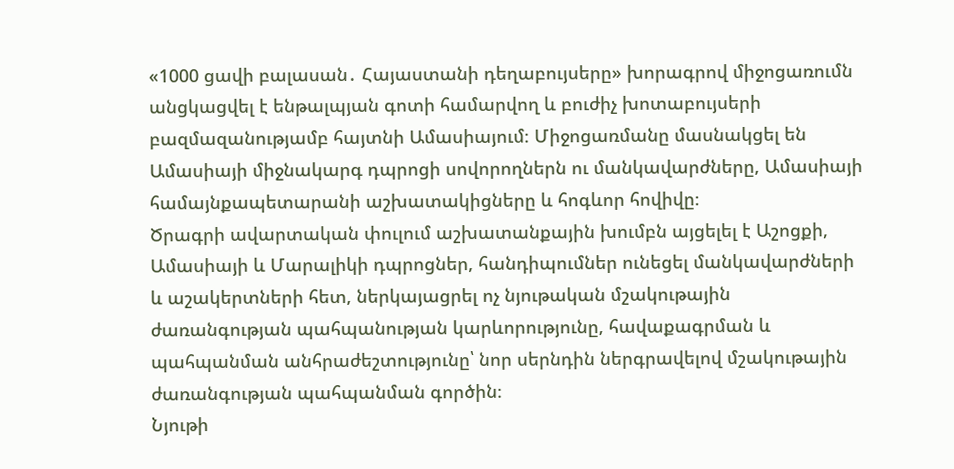«1000 ցավի բալասան․ Հայաստանի դեղաբույսերը» խորագրով միջոցառումն անցկացվել է ենթալպյան գոտի համարվող և բուժիչ խոտաբույսերի բազմազանությամբ հայտնի Ամասիայում։ Միջոցառմանը մասնակցել են Ամասիայի միջնակարգ դպրոցի սովորողներն ու մանկավարժները, Ամասիայի համայնքապետարանի աշխատակիցները և հոգևոր հովիվը։
Ծրագրի ավարտական փուլում աշխատանքային խումբն այցելել է Աշոցքի, Ամասիայի և Մարալիկի դպրոցներ, հանդիպումներ ունեցել մանկավարժների և աշակերտների հետ, ներկայացրել ոչ նյութական մշակութային ժառանգության պահպանության կարևորությունը, հավաքագրման և պահպանման անհրաժեշտությունը՝ նոր սերնդին ներգրավելով մշակութային ժառանգության պահպանման գործին։
Նյութի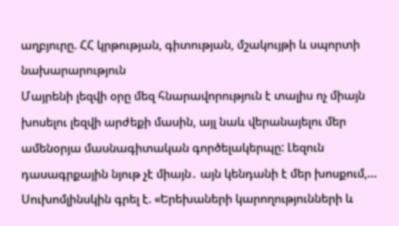աղբյուրը. ՀՀ կրթության, գիտության, մշակույթի և սպորտի նախարարություն
Մայրենի լեզվի օրը մեզ հնարավորություն է տալիս ոչ միայն խոսելու լեզվի արժեքի մասին, այլ նաև վերանայելու մեր ամենօրյա մասնագիտական գործելակերպը: Լեզուն դասագրքային նյութ չէ միայն․ այն կենդանի է մեր խոսքում,…
Սուխոմլինսկին գրել է. «Երեխաների կարողությունների և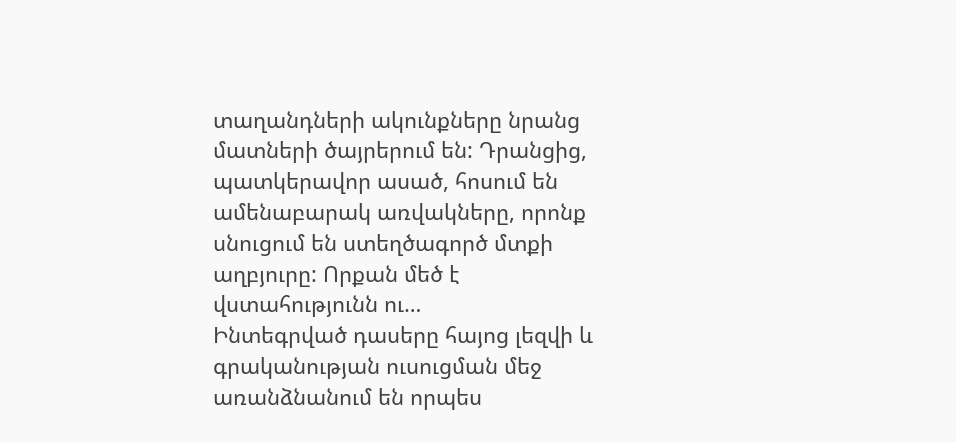տաղանդների ակունքները նրանց մատների ծայրերում են: Դրանցից, պատկերավոր ասած, հոսում են ամենաբարակ առվակները, որոնք սնուցում են ստեղծագործ մտքի աղբյուրը: Որքան մեծ է վստահությունն ու…
Ինտեգրված դասերը հայոց լեզվի և գրականության ուսուցման մեջ առանձնանում են որպես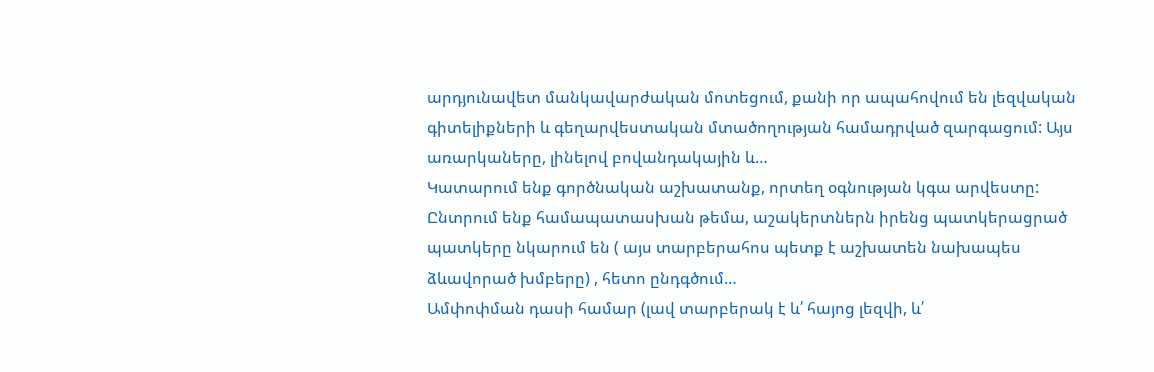արդյունավետ մանկավարժական մոտեցում, քանի որ ապահովում են լեզվական գիտելիքների և գեղարվեստական մտածողության համադրված զարգացում: Այս առարկաները, լինելով բովանդակային և…
Կատարում ենք գործնական աշխատանք, որտեղ օգնության կգա արվեստը: Ընտրում ենք համապատասխան թեմա, աշակերտներն իրենց պատկերացրած պատկերը նկարում են ( այս տարբերահոս պետք է աշխատեն նախապես ձևավորած խմբերը) , հետո ընդգծում…
Ամփոփման դասի համար (լավ տարբերակ է և՛ հայոց լեզվի, և՛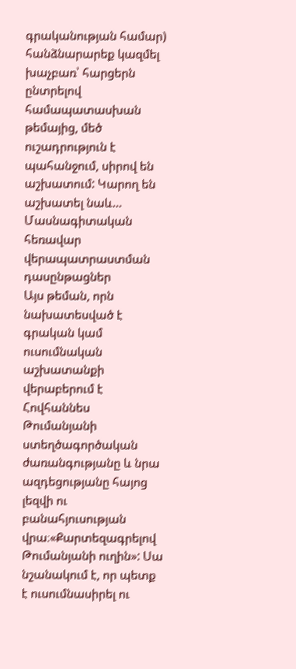գրականության համար) հանձնարարեք կազմել խաչբառ՝ հարցերն ընտրելով համապատասխան թեմայից, մեծ ուշադրություն է պահանջում, սիրով են աշխատում: Կարող են աշխատել նաև…
Մասնագիտական հեռավար վերապատրաստման դասընթացներ
Այս թեման, որն նախատեսված է գրական կամ ուսումնական աշխատանքի վերաբերում է Հովհաննես Թումանյանի ստեղծագործական ժառանգությանը և նրա ազդեցությանը հայոց լեզվի ու բանահյուսության վրա։«Քարտեզագրելով Թումանյանի ուղին»: Սա նշանակում է, որ պետք է ուսումնասիրել ու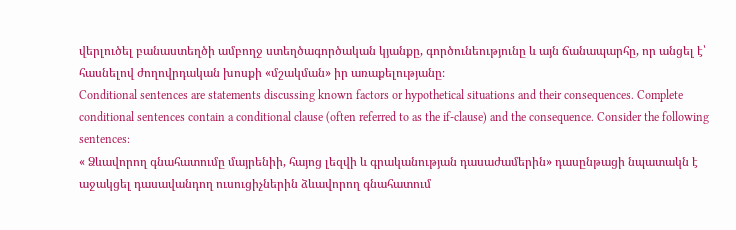վերլուծել բանաստեղծի ամբողջ ստեղծագործական կյանքը, գործունեությունը և այն ճանապարհը, որ անցել է՝ հասնելով ժողովրդական խոսքի «մշակման» իր առաքելությանը։
Conditional sentences are statements discussing known factors or hypothetical situations and their consequences. Complete conditional sentences contain a conditional clause (often referred to as the if-clause) and the consequence. Consider the following sentences:
« Ձևավորող գնահատումը մայրենիի, հայոց լեզվի և գրականության դասաժամերին» դասընթացի նպատակն է աջակցել դասավանդող ուսուցիչներին ձևավորող գնահատում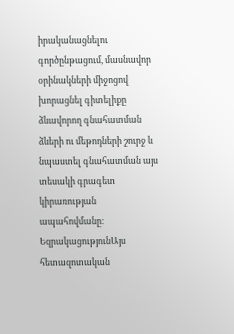իրականացնելու գործընթացում, մասնավոր օրինակների միջոցով խորացնել գիտելիքը ձևավորող գնահատման ձևերի ու մեթոդների շուրջ և նպաստել գնահատման այս տեսակի գրագետ կիրառության ապահովմանը։
ԵզրակացությունԱյս հետազոտական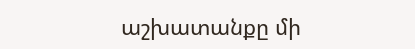աշխատանքը մի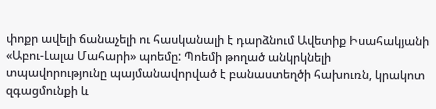փոքր ավելի ճանաչելի ու հասկանալի է դարձնում Ավետիք Իսահակյանի «Աբու-Լալա Մահարի» պոեմը: Պոեմի թողած անկրկնելի տպավորությունը պայմանավորված է բանաստեղծի հախուռն, կրակոտ զգացմունքի և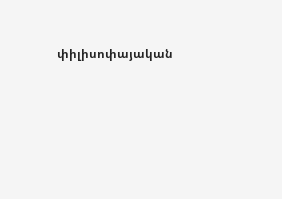փիլիսոփայական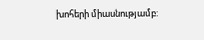խոհերի միասնությամբ: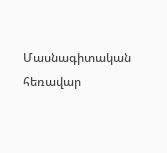Մասնագիտական հեռավար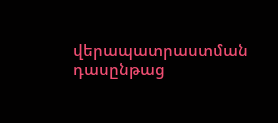վերապատրաստման դասընթաց